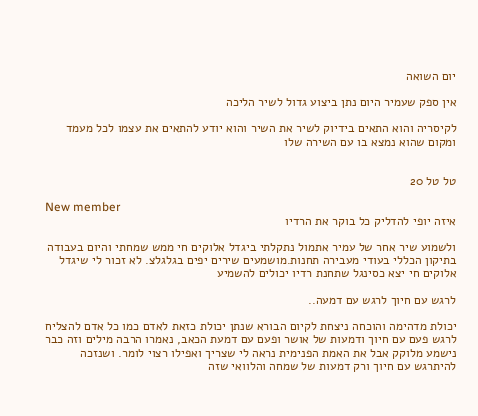יום השואה

אין ספק שעמיר היום נתן ביצוע גדול לשיר הליכה

לקיסריה והוא התאים בידיוק לשיר את השיר והוא יודע להתאים את עצמו לכל מעמד ומקום שהוא נמצא בו עם השירה שלו


טל טל 20

New member
איזה יופי להדליק כל בוקר את הרדיו

ולשמוע שיר אחר של עמיר אתמול נתקלתי ביגדל אלוקים חי ממש שמחתי והיום בעבודה בתיקון הכללי בעודי מעבירה תחנות.מושמעים שירים יפים בגלגלצ. לא זכור לי שיגדל אלוקים חי יצא כסינגל שתחנת רדיו יכולים להשמיע

לרגש עם חיוך לרגש עם דמעה..

יכולת מדהימה והוכחה ניצחת לקיום הבורא שנתן יכולת כזאת לאדם כמו כל אדם להצליח לרגש פעם עם חיוך ודמעות של אושר ופעם עם דמעת הכאב, נאמרו הרבה מילים וזה כבר נישמע מלוקק אבל את האמת הפנימית נראה לי שצריך ואפילו רצוי לומר. ושנזכה להיתרגש עם חיוך ורק דמעות של שמחה והלוואי שזה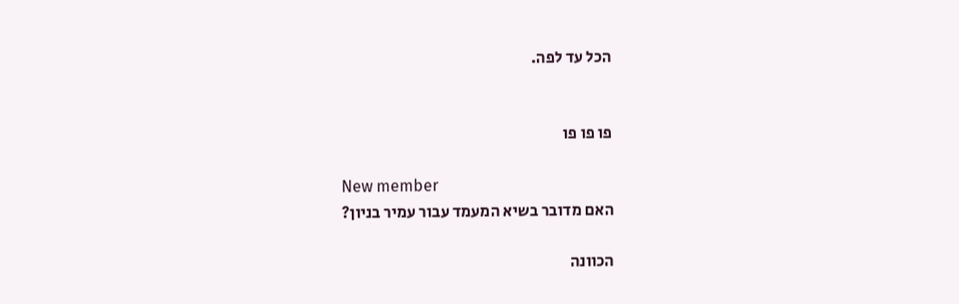הכל עד לפה.


פו פו פו

New member
האם מדובר בשיא המעמד עבור עמיר בניון?

הכוונה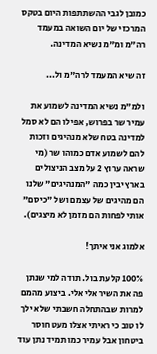כמובן לגבי ההשתתפות היום בטקס המרכזי של יום השואה במעמד רה"מ ומ"מ נשיא המדינה.

זה שיא המעמד לרה"מ ול...

ולמ"מ נשיא המדינה לשמוע את עמיר שר בפרוש, אפילו הם לא סמל למדינה בטח שלא מנהיגים וזכות להם לשמוע אדם כמוהו שר (מי שראה ערוץ 2 על מצב הניצולים בארץ יבין כמה "המנהיגים" שלנו הם מהיגים של עצמם ושל "כיסם" אותי לפחות הם מזמן לא מיצגים).

אלמוג אני איתך!

100% קלעת בול. תודה למי שנתן פה את השיר אלי אלי. ביצוע מהמם למרות שבהתחלה חשבתי שלא ילך לו טוב כי ראיתי אצלו מעט חוסר ביטחון אבל עמיר כמו תמיד נתן עוד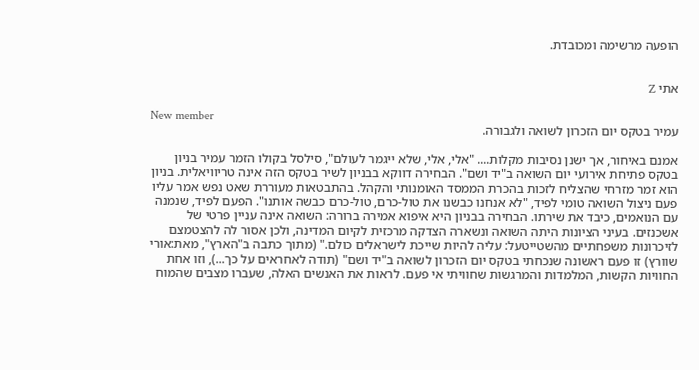הופעה מרשימה ומכובדת.


אתי Z

New member
עמיר בטקס יום הזכרון לשואה ולגבורה.

אמנם באיחור, אך ישנן נסיבות מקלות.... "אלי, אלי, שלא ייגמר לעולם", סילסל בקולו הזמר עמיר בניון בטקס פתיחת אירועי יום השואה ב"יד ושם". הבחירה דווקא בבניון לשיר בטקס הזה אינה טריוויאלית. בניון הוא זמר מזרחי שהצליח לזכות בהכרת הממסד האומנותי והקהל. בהתבטאות מעוררת שאט נפש אמר עליו פעם ניצול השואה טומי לפיד, "לא אנחנו כבשנו את טול-כרם, טול-כרם כבשה אותנו". הפעם לפיד, שנמנה עם הנואמים, כיבד את שירתו. הבחירה בבניון היא איפוא אמירה ברורה: השואה אינה עניין פרטי של אשכנזים. בעיני הציונות היתה השואה ונשארה הצדקה מרכזית לקיום המדינה, ולכן אסור לה להצטמצם לזיכרונות משפחתיים מהשטייטעל: עליה להיות שייכת לישראלים כולם." (מתוך כתבה ב"הארץ", מאת:אורי שוורץ) זו פעם ראשונה שנכחתי בטקס יום הזכרון לשואה ב"יד ושם" (תודה לאחראים על כך...), וזו אחת החוויות הקשות, המלמדות והמרגשות שחוויתי אי פעם. לראות את האנשים האלה, שעברו מצבים שהמוח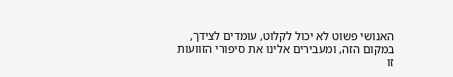האנושי פשוט לא יכול לקלוט, עומדים לצידך, במקום הזה, ומעבירים אלינו את סיפורי הזוועות זו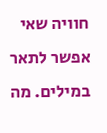חוויה שאי אפשר לתאר במילים. מה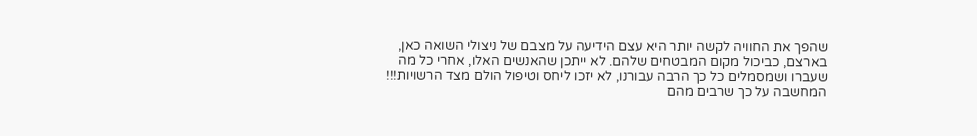שהפך את החוויה לקשה יותר היא עצם הידיעה על מצבם של ניצולי השואה כאן, בארצם, כביכול מקום המבטחים שלהם. לא ייתכן שהאנשים האלו, אחרי כל מה שעברו ושמסמלים כל כך הרבה עבורנו, לא יזכו ליחס וטיפול הולם מצד הרשויות!!! המחשבה על כך שרבים מהם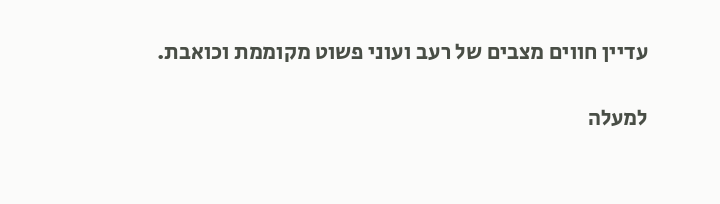עדיין חווים מצבים של רעב ועוני פשוט מקוממת וכואבת.

למעלה